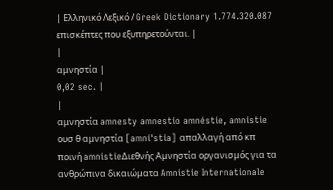| Ελληνικό Λεξικό / Greek Dictionary 1.774.320.087 επισκέπτες που εξυπηρετούνται. |
|
αμνηστία |
0,02 sec. |
|
αμνηστία amnesty amnestio amnéstie, amnistie ουσ θ αμνηστία [amni'stia] απαλλαγή από κπ ποινή amnistieΔιεθνής Αμνηστία οργανισμός για τα ανθρώπινα δικαιώματα Amnistie Internationale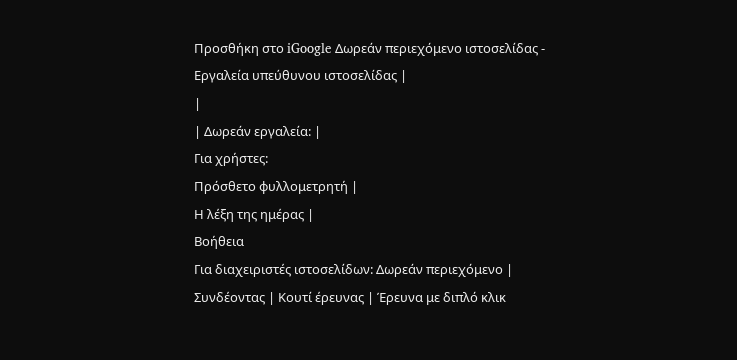Προσθήκη στο iGoogle Δωρεάν περιεχόμενο ιστοσελίδας - Εργαλεία υπεύθυνου ιστοσελίδας |
|
| Δωρεάν εργαλεία: |
Για χρήστες:
Πρόσθετο φυλλομετρητή |
Η λέξη της ημέρας |
Βοήθεια
Για διαχειριστές ιστοσελίδων: Δωρεάν περιεχόμενο | Συνδέοντας | Κουτί έρευνας | Έρευνα με διπλό κλικ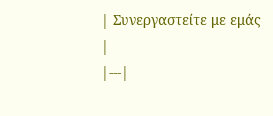| Συνεργαστείτε με εμάς |
|---|